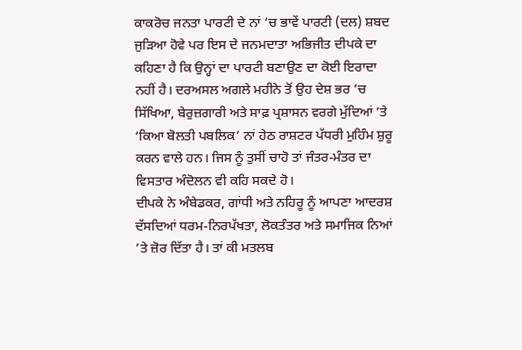ਕਾਕਰੋਚ ਜਨਤਾ ਪਾਰਟੀ ਦੇ ਨਾਂ ’ਚ ਭਾਵੇਂ ਪਾਰਟੀ (ਦਲ) ਸ਼ਬਦ ਜੁੜਿਆ ਹੋਵੇ ਪਰ ਇਸ ਦੇ ਜਨਮਦਾਤਾ ਅਭਿਜੀਤ ਦੀਪਕੇ ਦਾ ਕਹਿਣਾ ਹੈ ਕਿ ਉਨ੍ਹਾਂ ਦਾ ਪਾਰਟੀ ਬਣਾਉਣ ਦਾ ਕੋਈ ਇਰਾਦਾ ਨਹੀਂ ਹੈ। ਦਰਅਸਲ ਅਗਲੇ ਮਹੀਨੇ ਤੋਂ ਉਹ ਦੇਸ਼ ਭਰ ’ਚ ਸਿੱਖਿਆ, ਬੇਰੁਜ਼ਗਾਰੀ ਅਤੇ ਸਾਫ਼ ਪ੍ਰਸ਼ਾਸਨ ਵਰਗੇ ਮੁੱਦਿਆਂ ’ਤੇ ‘ਕਿਆ ਬੋਲਤੀ ਪਬਲਿਕ’ ਨਾਂ ਹੇਠ ਰਾਸ਼ਟਰ ਪੱਧਰੀ ਮੁਹਿੰਮ ਸ਼ੁਰੂ ਕਰਨ ਵਾਲੇ ਹਨ। ਜਿਸ ਨੂੰ ਤੁਸੀਂ ਚਾਹੋ ਤਾਂ ਜੰਤਰ-ਮੰਤਰ ਦਾ ਵਿਸਤਾਰ ਅੰਦੋਲਨ ਵੀ ਕਹਿ ਸਕਦੇ ਹੋ।
ਦੀਪਕੇ ਨੇ ਅੰਬੇਡਕਰ, ਗਾਂਧੀ ਅਤੇ ਨਹਿਰੂ ਨੂੰ ਆਪਣਾ ਆਦਰਸ਼ ਦੱਸਦਿਆਂ ਧਰਮ-ਨਿਰਪੱਖਤਾ, ਲੋਕਤੰਤਰ ਅਤੇ ਸਮਾਜਿਕ ਨਿਆਂ ’ਤੇ ਜ਼ੋਰ ਦਿੱਤਾ ਹੈ। ਤਾਂ ਕੀ ਮਤਲਬ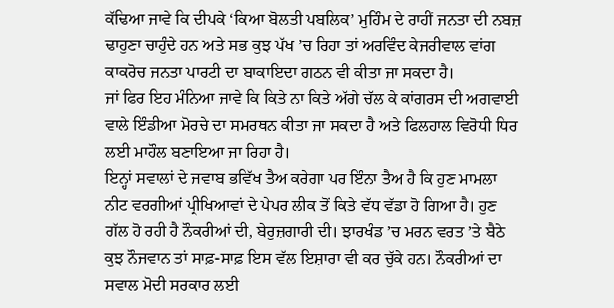ਕੱਢਿਆ ਜਾਵੇ ਕਿ ਦੀਪਕੇ ‘ਕਿਆ ਬੋਲਤੀ ਪਬਲਿਕ’ ਮੁਹਿੰਮ ਦੇ ਰਾਹੀਂ ਜਨਤਾ ਦੀ ਨਬਜ਼ ਢਾਹੁਣਾ ਚਾਹੁੰਦੇ ਹਨ ਅਤੇ ਸਭ ਕੁਝ ਪੱਖ ’ਚ ਰਿਹਾ ਤਾਂ ਅਰਵਿੰਦ ਕੇਜਰੀਵਾਲ ਵਾਂਗ ਕਾਕਰੋਚ ਜਨਤਾ ਪਾਰਟੀ ਦਾ ਬਾਕਾਇਦਾ ਗਠਨ ਵੀ ਕੀਤਾ ਜਾ ਸਕਦਾ ਹੈ।
ਜਾਂ ਫਿਰ ਇਹ ਮੰਨਿਆ ਜਾਵੇ ਕਿ ਕਿਤੇ ਨਾ ਕਿਤੇ ਅੱਗੇ ਚੱਲ ਕੇ ਕਾਂਗਰਸ ਦੀ ਅਗਵਾਈ ਵਾਲੇ ਇੰਡੀਆ ਮੋਰਚੇ ਦਾ ਸਮਰਥਨ ਕੀਤਾ ਜਾ ਸਕਦਾ ਹੈ ਅਤੇ ਫਿਲਹਾਲ ਵਿਰੋਧੀ ਧਿਰ ਲਈ ਮਾਹੌਲ ਬਣਾਇਆ ਜਾ ਰਿਹਾ ਹੈ।
ਇਨ੍ਹਾਂ ਸਵਾਲਾਂ ਦੇ ਜਵਾਬ ਭਵਿੱਖ ਤੈਅ ਕਰੇਗਾ ਪਰ ਇੰਨਾ ਤੈਅ ਹੈ ਕਿ ਹੁਣ ਮਾਮਲਾ ਨੀਟ ਵਰਗੀਆਂ ਪ੍ਰੀਖਿਆਵਾਂ ਦੇ ਪੇਪਰ ਲੀਕ ਤੋਂ ਕਿਤੇ ਵੱਧ ਵੱਡਾ ਹੋ ਗਿਆ ਹੈ। ਹੁਣ ਗੱਲ ਹੋ ਰਹੀ ਹੈ ਨੌਕਰੀਆਂ ਦੀ, ਬੇਰੁਜ਼ਗਾਰੀ ਦੀ। ਝਾਰਖੰਡ ’ਚ ਮਰਨ ਵਰਤ ’ਤੇ ਬੈਠੇ ਕੁਝ ਨੌਜਵਾਨ ਤਾਂ ਸਾਫ਼-ਸਾਫ਼ ਇਸ ਵੱਲ ਇਸ਼ਾਰਾ ਵੀ ਕਰ ਚੁੱਕੇ ਹਨ। ਨੌਕਰੀਆਂ ਦਾ ਸਵਾਲ ਮੋਦੀ ਸਰਕਾਰ ਲਈ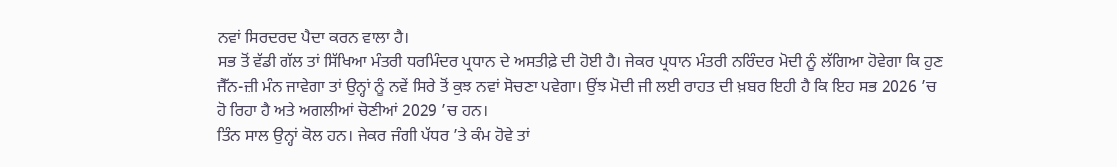ਨਵਾਂ ਸਿਰਦਰਦ ਪੈਦਾ ਕਰਨ ਵਾਲਾ ਹੈ।
ਸਭ ਤੋਂ ਵੱਡੀ ਗੱਲ ਤਾਂ ਸਿੱਖਿਆ ਮੰਤਰੀ ਧਰਮਿੰਦਰ ਪ੍ਰਧਾਨ ਦੇ ਅਸਤੀਫ਼ੇ ਦੀ ਹੋਈ ਹੈ। ਜੇਕਰ ਪ੍ਰਧਾਨ ਮੰਤਰੀ ਨਰਿੰਦਰ ਮੋਦੀ ਨੂੰ ਲੱਗਿਆ ਹੋਵੇਗਾ ਕਿ ਹੁਣ ਜੈੱਨ-ਜ਼ੀ ਮੰਨ ਜਾਵੇਗਾ ਤਾਂ ਉਨ੍ਹਾਂ ਨੂੰ ਨਵੇਂ ਸਿਰੇ ਤੋਂ ਕੁਝ ਨਵਾਂ ਸੋਚਣਾ ਪਵੇਗਾ। ਉਂਝ ਮੋਦੀ ਜੀ ਲਈ ਰਾਹਤ ਦੀ ਖ਼ਬਰ ਇਹੀ ਹੈ ਕਿ ਇਹ ਸਭ 2026 ’ਚ ਹੋ ਰਿਹਾ ਹੈ ਅਤੇ ਅਗਲੀਆਂ ਚੋਣੀਆਂ 2029 ’ਚ ਹਨ।
ਤਿੰਨ ਸਾਲ ਉਨ੍ਹਾਂ ਕੋਲ ਹਨ। ਜੇਕਰ ਜੰਗੀ ਪੱਧਰ ’ਤੇ ਕੰਮ ਹੋਵੇ ਤਾਂ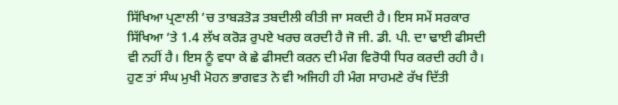ਸਿੱਖਿਆ ਪ੍ਰਣਾਲੀ ’ਚ ਤਾਬੜਤੋੜ ਤਬਦੀਲੀ ਕੀਤੀ ਜਾ ਸਕਦੀ ਹੈ। ਇਸ ਸਮੇਂ ਸਰਕਾਰ ਸਿੱਖਿਆ ’ਤੇ 1.4 ਲੱਖ ਕਰੋੜ ਰੁਪਏ ਖਰਚ ਕਰਦੀ ਹੈ ਜੋ ਜੀ. ਡੀ. ਪੀ. ਦਾ ਢਾਈ ਫੀਸਦੀ ਵੀ ਨਹੀਂ ਹੈ। ਇਸ ਨੂੰ ਵਧਾ ਕੇ ਛੇ ਫੀਸਦੀ ਕਰਨ ਦੀ ਮੰਗ ਵਿਰੋਧੀ ਧਿਰ ਕਰਦੀ ਰਹੀ ਹੈ। ਹੁਣ ਤਾਂ ਸੰਘ ਮੁਖੀ ਮੋਹਨ ਭਾਗਵਤ ਨੇ ਵੀ ਅਜਿਹੀ ਹੀ ਮੰਗ ਸਾਹਮਣੇ ਰੱਖ ਦਿੱਤੀ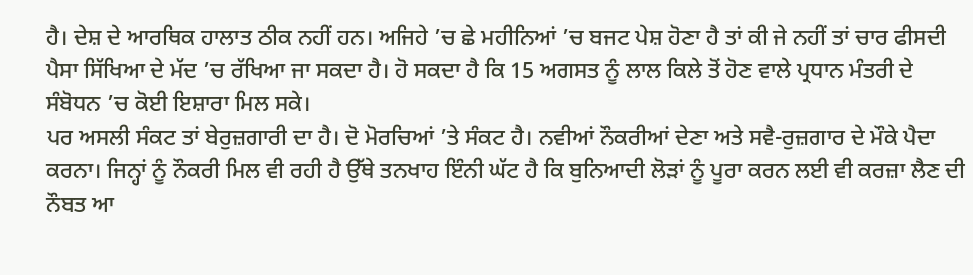ਹੈ। ਦੇਸ਼ ਦੇ ਆਰਥਿਕ ਹਾਲਾਤ ਠੀਕ ਨਹੀਂ ਹਨ। ਅਜਿਹੇ ’ਚ ਛੇ ਮਹੀਨਿਆਂ ’ਚ ਬਜਟ ਪੇਸ਼ ਹੋਣਾ ਹੈ ਤਾਂ ਕੀ ਜੇ ਨਹੀਂ ਤਾਂ ਚਾਰ ਫੀਸਦੀ ਪੈਸਾ ਸਿੱਖਿਆ ਦੇ ਮੱਦ ’ਚ ਰੱਖਿਆ ਜਾ ਸਕਦਾ ਹੈ। ਹੋ ਸਕਦਾ ਹੈ ਕਿ 15 ਅਗਸਤ ਨੂੰ ਲਾਲ ਕਿਲੇ ਤੋਂ ਹੋਣ ਵਾਲੇ ਪ੍ਰਧਾਨ ਮੰਤਰੀ ਦੇ ਸੰਬੋਧਨ ’ਚ ਕੋਈ ਇਸ਼ਾਰਾ ਮਿਲ ਸਕੇ।
ਪਰ ਅਸਲੀ ਸੰਕਟ ਤਾਂ ਬੇਰੁਜ਼ਗਾਰੀ ਦਾ ਹੈ। ਦੋ ਮੋਰਚਿਆਂ ’ਤੇ ਸੰਕਟ ਹੈ। ਨਵੀਆਂ ਨੌਕਰੀਆਂ ਦੇਣਾ ਅਤੇ ਸਵੈ-ਰੁਜ਼ਗਾਰ ਦੇ ਮੌਕੇ ਪੈਦਾ ਕਰਨਾ। ਜਿਨ੍ਹਾਂ ਨੂੰ ਨੌਕਰੀ ਮਿਲ ਵੀ ਰਹੀ ਹੈ ਉੱਥੇ ਤਨਖਾਹ ਇੰਨੀ ਘੱਟ ਹੈ ਕਿ ਬੁਨਿਆਦੀ ਲੋੜਾਂ ਨੂੰ ਪੂਰਾ ਕਰਨ ਲਈ ਵੀ ਕਰਜ਼ਾ ਲੈਣ ਦੀ ਨੌਬਤ ਆ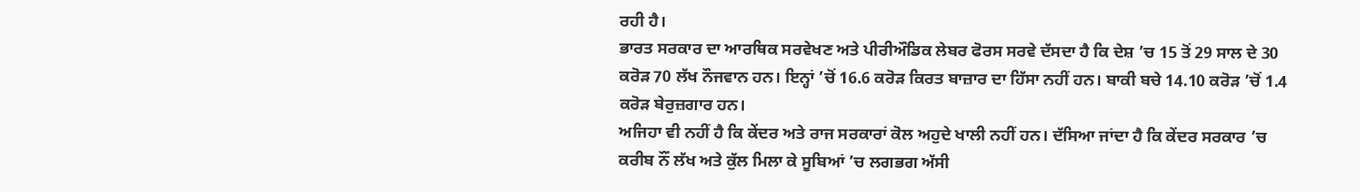ਰਹੀ ਹੈ।
ਭਾਰਤ ਸਰਕਾਰ ਦਾ ਆਰਥਿਕ ਸਰਵੇਖਣ ਅਤੇ ਪੀਰੀਔਡਿਕ ਲੇਬਰ ਫੋਰਸ ਸਰਵੇ ਦੱਸਦਾ ਹੈ ਕਿ ਦੇਸ਼ ’ਚ 15 ਤੋਂ 29 ਸਾਲ ਦੇ 30 ਕਰੋੜ 70 ਲੱਖ ਨੌਜਵਾਨ ਹਨ। ਇਨ੍ਹਾਂ ’ਚੋਂ 16.6 ਕਰੋੜ ਕਿਰਤ ਬਾਜ਼ਾਰ ਦਾ ਹਿੱਸਾ ਨਹੀਂ ਹਨ। ਬਾਕੀ ਬਚੇ 14.10 ਕਰੋੜ ’ਚੋਂ 1.4 ਕਰੋੜ ਬੇਰੁਜ਼ਗਾਰ ਹਨ।
ਅਜਿਹਾ ਵੀ ਨਹੀਂ ਹੈ ਕਿ ਕੇਂਦਰ ਅਤੇ ਰਾਜ ਸਰਕਾਰਾਂ ਕੋਲ ਅਹੁਦੇ ਖਾਲੀ ਨਹੀਂ ਹਨ। ਦੱਸਿਆ ਜਾਂਦਾ ਹੈ ਕਿ ਕੇਂਦਰ ਸਰਕਾਰ ’ਚ ਕਰੀਬ ਨੌਂ ਲੱਖ ਅਤੇ ਕੁੱਲ ਮਿਲਾ ਕੇ ਸੂਬਿਆਂ ’ਚ ਲਗਭਗ ਅੱਸੀ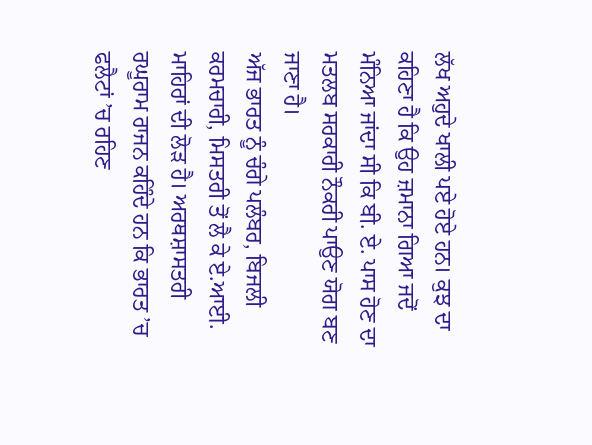ਲੱਖ ਅਹੁਦੇ ਖਾਲੀ ਪਏ ਹੋਏ ਹਨ। ਕੁਝ ਦਾ ਕਹਿਣਾ ਹੈ ਕਿ ਉਹ ਜ਼ਮਾਨਾ ਗਿਆ ਜਦੋਂ ਮੰਨਿਆ ਜਾਂਦਾ ਸੀ ਕਿ ਬੀ. ਏ. ਪਾਸ ਹੋਣ ਦਾ ਮਤਲਬ ਸਰਕਾਰੀ ਨੌਕਰੀ ਪਾਉਣ ਯੋਗ ਬਣ ਜਾਣਾ ਹੈ।
ਅੱਜ ਭਾਰਤ ਨੂੰ ਚੰਗੇ ਪਲੰਬਰ, ਬਿਜਲੀ ਕਰਮਚਾਰੀ, ਮਿਸਤਰੀ ਤੋਂ ਲੈ ਕੇ ਏ.ਆਈ. ਮਾਹਿਰਾਂ ਦੀ ਲੋੜ ਹੈ। ਅਰਥਸ਼ਾਸਤਰੀ ਰਘੂਰਾਮ ਰਾਜਨ ਕਹਿੰਦੇ ਹਨ ਕਿ ਭਾਰਤ ’ਚ ਫਲੈਟਾਂ ’ਚ ਰਹਿਣ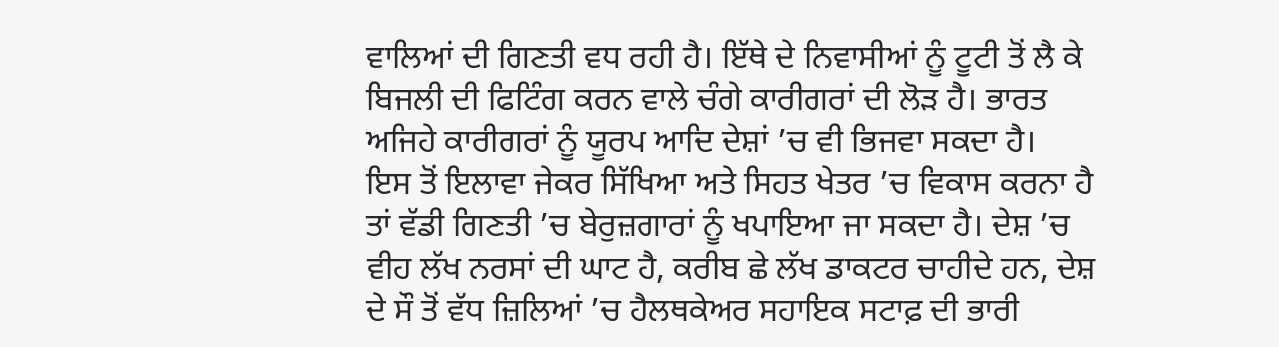ਵਾਲਿਆਂ ਦੀ ਗਿਣਤੀ ਵਧ ਰਹੀ ਹੈ। ਇੱਥੇ ਦੇ ਨਿਵਾਸੀਆਂ ਨੂੰ ਟੂਟੀ ਤੋਂ ਲੈ ਕੇ ਬਿਜਲੀ ਦੀ ਫਿਟਿੰਗ ਕਰਨ ਵਾਲੇ ਚੰਗੇ ਕਾਰੀਗਰਾਂ ਦੀ ਲੋੜ ਹੈ। ਭਾਰਤ ਅਜਿਹੇ ਕਾਰੀਗਰਾਂ ਨੂੰ ਯੂਰਪ ਆਦਿ ਦੇਸ਼ਾਂ ’ਚ ਵੀ ਭਿਜਵਾ ਸਕਦਾ ਹੈ।
ਇਸ ਤੋਂ ਇਲਾਵਾ ਜੇਕਰ ਸਿੱਖਿਆ ਅਤੇ ਸਿਹਤ ਖੇਤਰ ’ਚ ਵਿਕਾਸ ਕਰਨਾ ਹੈ ਤਾਂ ਵੱਡੀ ਗਿਣਤੀ ’ਚ ਬੇਰੁਜ਼ਗਾਰਾਂ ਨੂੰ ਖਪਾਇਆ ਜਾ ਸਕਦਾ ਹੈ। ਦੇਸ਼ ’ਚ ਵੀਹ ਲੱਖ ਨਰਸਾਂ ਦੀ ਘਾਟ ਹੈ, ਕਰੀਬ ਛੇ ਲੱਖ ਡਾਕਟਰ ਚਾਹੀਦੇ ਹਨ, ਦੇਸ਼ ਦੇ ਸੌ ਤੋਂ ਵੱਧ ਜ਼ਿਲਿਆਂ ’ਚ ਹੈਲਥਕੇਅਰ ਸਹਾਇਕ ਸਟਾਫ਼ ਦੀ ਭਾਰੀ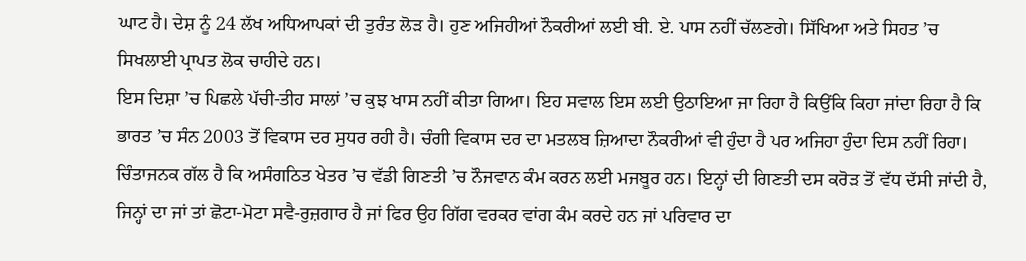ਘਾਟ ਹੈ। ਦੇਸ਼ ਨੂੰ 24 ਲੱਖ ਅਧਿਆਪਕਾਂ ਦੀ ਤੁਰੰਤ ਲੋੜ ਹੈ। ਹੁਣ ਅਜਿਹੀਆਂ ਨੌਕਰੀਆਂ ਲਈ ਬੀ. ਏ. ਪਾਸ ਨਹੀਂ ਚੱਲਣਗੇ। ਸਿੱਖਿਆ ਅਤੇ ਸਿਹਤ ’ਚ ਸਿਖਲਾਈ ਪ੍ਰਾਪਤ ਲੋਕ ਚਾਹੀਦੇ ਹਨ।
ਇਸ ਦਿਸ਼ਾ ’ਚ ਪਿਛਲੇ ਪੱਚੀ-ਤੀਹ ਸਾਲਾਂ ’ਚ ਕੁਝ ਖਾਸ ਨਹੀਂ ਕੀਤਾ ਗਿਆ। ਇਹ ਸਵਾਲ ਇਸ ਲਈ ਉਠਾਇਆ ਜਾ ਰਿਹਾ ਹੈ ਕਿਉਂਕਿ ਕਿਹਾ ਜਾਂਦਾ ਰਿਹਾ ਹੈ ਕਿ ਭਾਰਤ ’ਚ ਸੰਨ 2003 ਤੋਂ ਵਿਕਾਸ ਦਰ ਸੁਧਰ ਰਹੀ ਹੈ। ਚੰਗੀ ਵਿਕਾਸ ਦਰ ਦਾ ਮਤਲਬ ਜ਼ਿਆਦਾ ਨੌਕਰੀਆਂ ਵੀ ਹੁੰਦਾ ਹੈ ਪਰ ਅਜਿਹਾ ਹੁੰਦਾ ਦਿਸ ਨਹੀਂ ਰਿਹਾ।
ਚਿੰਤਾਜਨਕ ਗੱਲ ਹੈ ਕਿ ਅਸੰਗਠਿਤ ਖੇਤਰ ’ਚ ਵੱਡੀ ਗਿਣਤੀ ’ਚ ਨੌਜਵਾਨ ਕੰਮ ਕਰਨ ਲਈ ਮਜਬੂਰ ਹਨ। ਇਨ੍ਹਾਂ ਦੀ ਗਿਣਤੀ ਦਸ ਕਰੋੜ ਤੋਂ ਵੱਧ ਦੱਸੀ ਜਾਂਦੀ ਹੈ, ਜਿਨ੍ਹਾਂ ਦਾ ਜਾਂ ਤਾਂ ਛੋਟਾ-ਮੋਟਾ ਸਵੈ-ਰੁਜ਼ਗਾਰ ਹੈ ਜਾਂ ਫਿਰ ਉਹ ਗਿੱਗ ਵਰਕਰ ਵਾਂਗ ਕੰਮ ਕਰਦੇ ਹਨ ਜਾਂ ਪਰਿਵਾਰ ਦਾ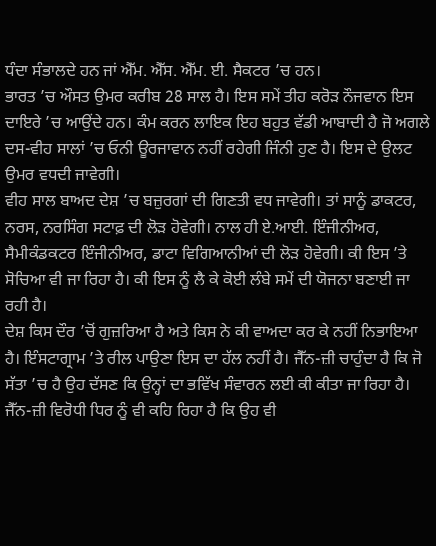ਧੰਦਾ ਸੰਭਾਲਦੇ ਹਨ ਜਾਂ ਐੱਮ. ਐੱਸ. ਐੱਮ. ਈ. ਸੈਕਟਰ ’ਚ ਹਨ।
ਭਾਰਤ ’ਚ ਔਸਤ ਉਮਰ ਕਰੀਬ 28 ਸਾਲ ਹੈ। ਇਸ ਸਮੇਂ ਤੀਹ ਕਰੋੜ ਨੌਜਵਾਨ ਇਸ ਦਾਇਰੇ ’ਚ ਆਉਂਦੇ ਹਨ। ਕੰਮ ਕਰਨ ਲਾਇਕ ਇਹ ਬਹੁਤ ਵੱਡੀ ਆਬਾਦੀ ਹੈ ਜੋ ਅਗਲੇ ਦਸ-ਵੀਹ ਸਾਲਾਂ ’ਚ ਓਨੀ ਊਰਜਾਵਾਨ ਨਹੀਂ ਰਹੇਗੀ ਜਿੰਨੀ ਹੁਣ ਹੈ। ਇਸ ਦੇ ਉਲਟ ਉਮਰ ਵਧਦੀ ਜਾਵੇਗੀ।
ਵੀਹ ਸਾਲ ਬਾਅਦ ਦੇਸ਼ ’ਚ ਬਜ਼ੁਰਗਾਂ ਦੀ ਗਿਣਤੀ ਵਧ ਜਾਵੇਗੀ। ਤਾਂ ਸਾਨੂੰ ਡਾਕਟਰ, ਨਰਸ, ਨਰਸਿੰਗ ਸਟਾਫ਼ ਦੀ ਲੋੜ ਹੋਵੇਗੀ। ਨਾਲ ਹੀ ਏ.ਆਈ. ਇੰਜੀਨੀਅਰ, ਸੈਮੀਕੰਡਕਟਰ ਇੰਜੀਨੀਅਰ, ਡਾਟਾ ਵਿਗਿਆਨੀਆਂ ਦੀ ਲੋੜ ਹੋਵੇਗੀ। ਕੀ ਇਸ ’ਤੇ ਸੋਚਿਆ ਵੀ ਜਾ ਰਿਹਾ ਹੈ। ਕੀ ਇਸ ਨੂੰ ਲੈ ਕੇ ਕੋਈ ਲੰਬੇ ਸਮੇਂ ਦੀ ਯੋਜਨਾ ਬਣਾਈ ਜਾ ਰਹੀ ਹੈ।
ਦੇਸ਼ ਕਿਸ ਦੌਰ ’ਚੋਂ ਗੁਜ਼ਰਿਆ ਹੈ ਅਤੇ ਕਿਸ ਨੇ ਕੀ ਵਾਅਦਾ ਕਰ ਕੇ ਨਹੀਂ ਨਿਭਾਇਆ ਹੈ। ਇੰਸਟਾਗ੍ਰਾਮ ’ਤੇ ਰੀਲ ਪਾਉਣਾ ਇਸ ਦਾ ਹੱਲ ਨਹੀਂ ਹੈ। ਜੈੱਨ-ਜ਼ੀ ਚਾਹੁੰਦਾ ਹੈ ਕਿ ਜੋ ਸੱਤਾ ’ਚ ਹੈ ਉਹ ਦੱਸਣ ਕਿ ਉਨ੍ਹਾਂ ਦਾ ਭਵਿੱਖ ਸੰਵਾਰਨ ਲਈ ਕੀ ਕੀਤਾ ਜਾ ਰਿਹਾ ਹੈ। ਜੈੱਨ-ਜ਼ੀ ਵਿਰੋਧੀ ਧਿਰ ਨੂੰ ਵੀ ਕਹਿ ਰਿਹਾ ਹੈ ਕਿ ਉਹ ਵੀ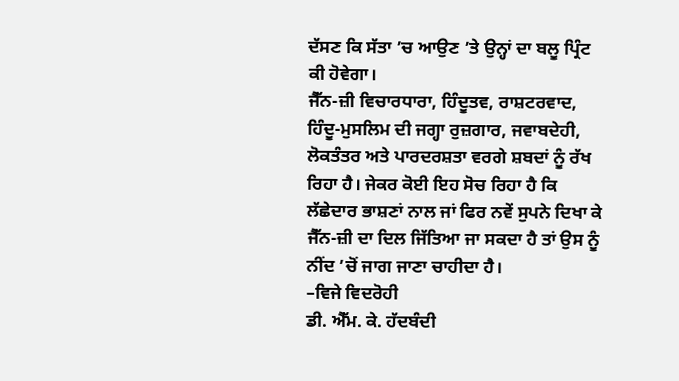ਦੱਸਣ ਕਿ ਸੱਤਾ ’ਚ ਆਉਣ ’ਤੇ ਉਨ੍ਹਾਂ ਦਾ ਬਲੂ ਪ੍ਰਿੰਟ ਕੀ ਹੋਵੇਗਾ।
ਜੈੱਨ-ਜ਼ੀ ਵਿਚਾਰਧਾਰਾ, ਹਿੰਦੂਤਵ, ਰਾਸ਼ਟਰਵਾਦ, ਹਿੰਦੂ-ਮੁਸਲਿਮ ਦੀ ਜਗ੍ਹਾ ਰੁਜ਼ਗਾਰ, ਜਵਾਬਦੇਹੀ, ਲੋਕਤੰਤਰ ਅਤੇ ਪਾਰਦਰਸ਼ਤਾ ਵਰਗੇ ਸ਼ਬਦਾਂ ਨੂੰ ਰੱਖ ਰਿਹਾ ਹੈ। ਜੇਕਰ ਕੋਈ ਇਹ ਸੋਚ ਰਿਹਾ ਹੈ ਕਿ ਲੱਛੇਦਾਰ ਭਾਸ਼ਣਾਂ ਨਾਲ ਜਾਂ ਫਿਰ ਨਵੇਂ ਸੁਪਨੇ ਦਿਖਾ ਕੇ ਜੈੱਨ-ਜ਼ੀ ਦਾ ਦਿਲ ਜਿੱਤਿਆ ਜਾ ਸਕਦਾ ਹੈ ਤਾਂ ਉਸ ਨੂੰ ਨੀਂਦ ’ਚੋਂ ਜਾਗ ਜਾਣਾ ਚਾਹੀਦਾ ਹੈ।
–ਵਿਜੇ ਵਿਦਰੋਹੀ
ਡੀ. ਐੱਮ. ਕੇ. ਹੱਦਬੰਦੀ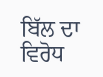ਬਿੱਲ ਦਾ ਵਿਰੋਧ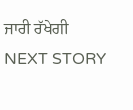ਜਾਰੀ ਰੱਖੇਗੀ
NEXT STORY